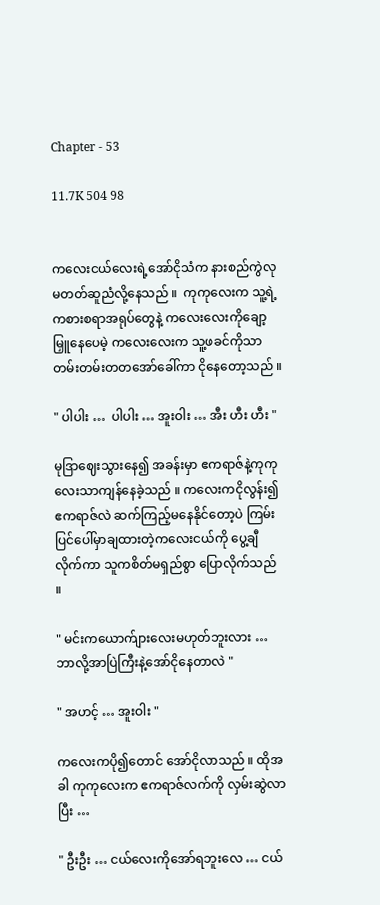Chapter - 53

11.7K 504 98


ကလေးငယ်လေးရဲ့အော်ငိုသံက နားစည်ကွဲလုမတတ်ဆူညံလို့နေသည် ။  ကုကုလေးက သူ့ရဲ့ကစားစရာအရုပ်တွေနဲ့ ကလေးလေးကိုချော့မြှူနေပေမဲ့ ကလေးလေးက သူ့ဖခင်ကိုသာ တမ်းတမ်းတတအော်ခေါ်ကာ ငိုနေတော့သည် ။

" ပါပါး …  ပါပါး … အူးဝါး … အီး ဟီး ဟီး "

မုဒြာဈေးသွားနေ၍ အခန်းမှာ ဧကရာဇ်နဲ့ကုကုလေးသာကျန်နေခဲ့သည် ။ ကလေးကငိုလွန်း၍ ဧကရာဇ်လဲ ဆက်ကြည့်မနေနိုင်တော့ပဲ ကြမ်းပြင်ပေါ်မှာချထားတဲ့ကလေးငယ်ကို ပွေ့ချီလိုက်ကာ သူကစိတ်မရှည်စွာ ပြောလိုက်သည် ။

" မင်းကယောက်ျားလေးမဟုတ်ဘူးလား … ဘာလို့အာပြဲကြီးနဲ့အော်ငိုနေတာလဲ "

" အဟင့် … အူးဝါး "

ကလေးကပို၍တောင် အော်ငိုလာသည် ။ ထိုအခါ ကုကုလေးက ဧကရာဇ်လက်ကို လှမ်းဆွဲလာပြီး …

" ဦးဦး … ငယ်လေးကိုအော်ရဘူးလေ … ငယ်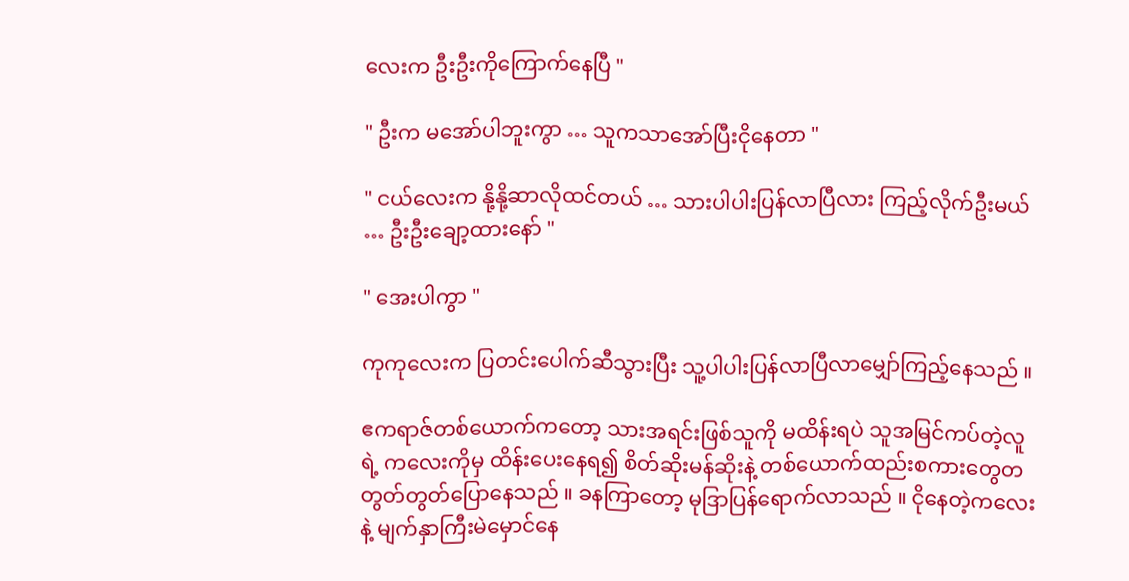လေးက ဦးဦးကိုကြောက်နေပြီ "

" ဦးက မအော်ပါဘူးကွာ … သူကသာအော်ပြီးငိုနေတာ "

" ငယ်လေးက နို့နို့ဆာလိုထင်တယ် … သားပါပါးပြန်လာပြီလား ကြည့်လိုက်ဦးမယ် … ဦးဦးချော့ထားနော် "

" အေးပါကွာ "

ကုကုလေးက ပြတင်းပေါက်ဆီသွားပြီး သူ့ပါပါးပြန်လာပြီလာမျှော်ကြည့်နေသည် ။

ဧကရာဇ်တစ်ယောက်ကတော့ သားအရင်းဖြစ်သူကို မထိန်းရပဲ သူအမြင်ကပ်တဲ့လူရဲ့ ကလေးကိုမှ ထိန်းပေးနေရ၍ စိတ်ဆိုးမန်ဆိုးနဲ့ တစ်ယောက်ထည်းစကားတွေတတွတ်တွတ်ပြောနေသည် ။ ခနကြာတော့ မုဒြာပြန်ရောက်လာသည် ။ ငိုနေတဲ့ကလေးနဲ့ မျက်နှာကြီးမဲမှောင်နေ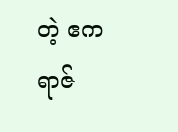တဲ့ ဧကရာဇ်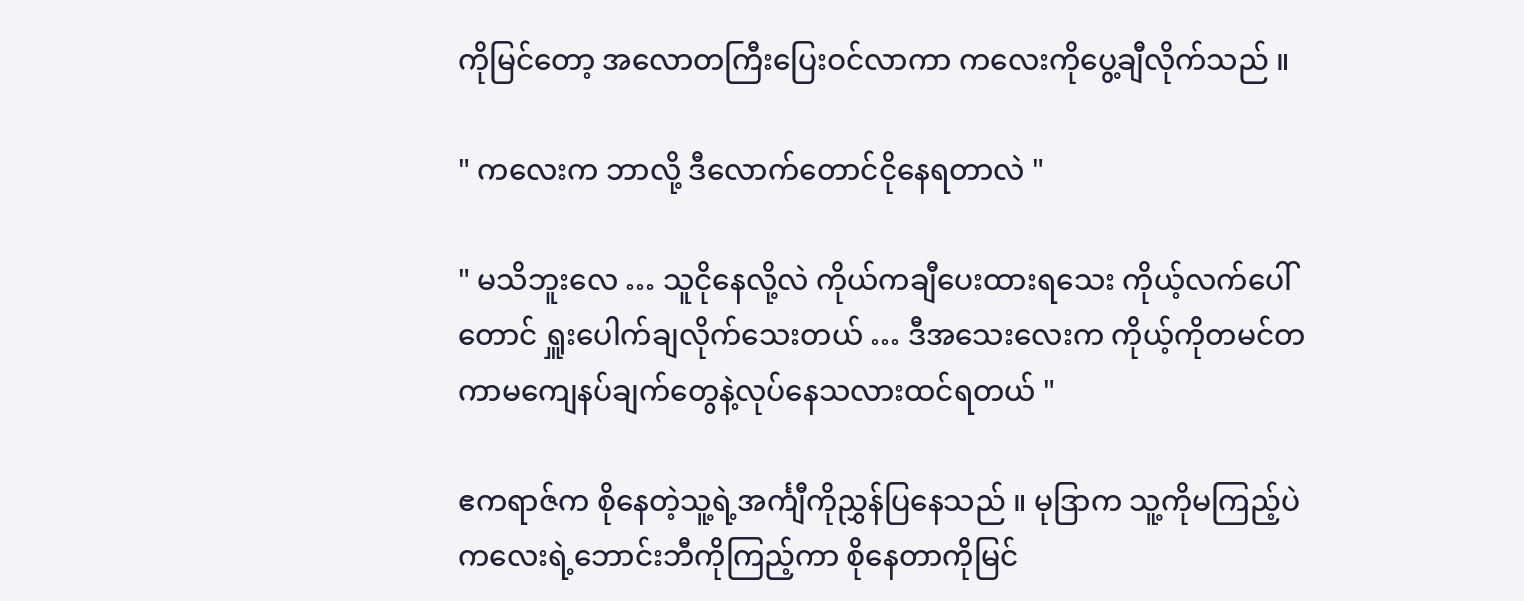ကိုမြင်တော့ အလောတကြီးပြေးဝင်လာကာ ကလေးကိုပွေ့ချီလိုက်သည် ။

" ကလေးက ဘာလို့ ဒီလောက်တောင်ငိုနေရတာလဲ "

" မသိဘူးလေ … သူငိုနေလို့လဲ ကိုယ်ကချီပေးထားရသေး ကိုယ့်လက်ပေါ်တောင် ရှူးပေါက်ချလိုက်သေးတယ် … ဒီအသေးလေးက ကိုယ့်ကိုတမင်တကာမကျေနပ်ချက်တွေနဲ့လုပ်နေသလားထင်ရတယ် "

ဧကရာဇ်က စိုနေတဲ့သူ့ရဲ့အင်္ကျီကိုညွှန်ပြနေသည် ။ မုဒြာက သူ့ကိုမကြည့်ပဲ ကလေးရဲ့ဘောင်းဘီကိုကြည့်ကာ စိုနေတာကိုမြင်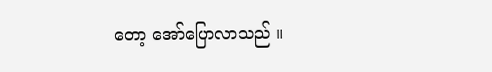တော့ အော်ပြောလာသည် ။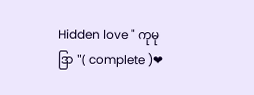Hidden love " ကုမုဒြာ "( complete )❤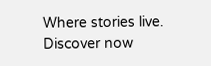Where stories live. Discover now